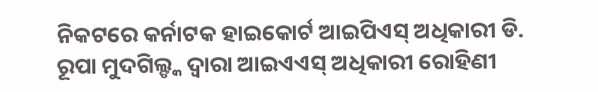ନିକଟରେ କର୍ନାଟକ ହାଇକୋର୍ଟ ଆଇପିଏସ୍ ଅଧିକାରୀ ଡି. ରୂପା ମୁଦଗିଲ୍ଙ୍କ ଦ୍ୱାରା ଆଇଏଏସ୍ ଅଧିକାରୀ ରୋହିଣୀ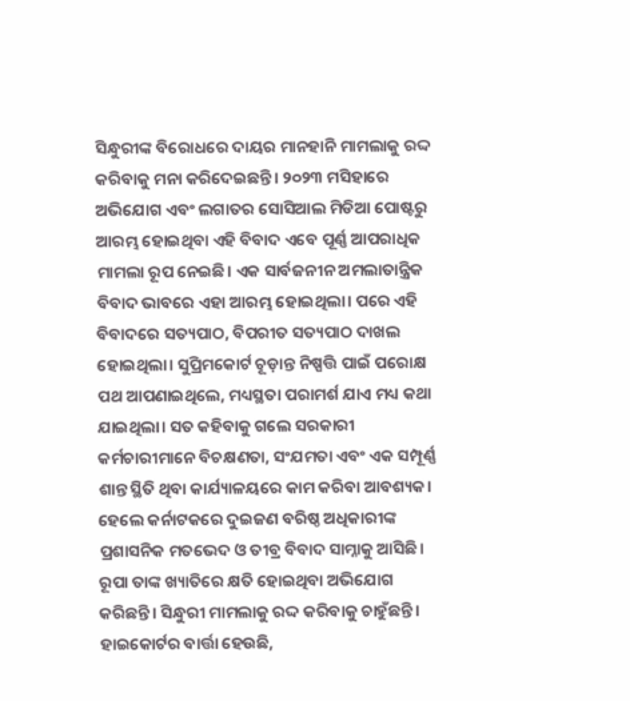ସିନ୍ଧୁରୀଙ୍କ ବିରୋଧରେ ଦାୟର ମାନହାନି ମାମଲାକୁ ରଦ୍ଦ କରିବାକୁ ମନା କରିଦେଇଛନ୍ତି। ୨୦୨୩ ମସିହାରେ ଅଭିଯୋଗ ଏବଂ ଲଗାତର ସୋସିଆଲ ମିଡିଆ ପୋଷ୍ଟରୁ ଆରମ୍ଭ ହୋଇଥିବା ଏହି ବିବାଦ ଏବେ ପୂର୍ଣ୍ଣ ଆପରାଧିକ ମାମଲା ରୂପ ନେଇଛି। ଏକ ସାର୍ବଜନୀନ ଅମଲାତାନ୍ତ୍ରିକ ବିବାଦ ଭାବରେ ଏହା ଆରମ୍ଭ ହୋଇଥିଲା। ପରେ ଏହି ବିବାଦରେ ସତ୍ୟପାଠ, ବିପରୀତ ସତ୍ୟପାଠ ଦାଖଲ ହୋଇଥିଲା। ସୁପ୍ରିମକୋର୍ଟ ଚୂଡ଼ାନ୍ତ ନିଷ୍ପତ୍ତି ପାଇଁ ପରୋକ୍ଷ ପଥ ଆପଣାଇଥିଲେ, ମଧ୍ୟସ୍ଥତା ପରାମର୍ଶ ଯାଏ ମଧ୍ୟ କଥା ଯାଇଥିଲା। ସତ କହିବାକୁ ଗଲେ ସରକାରୀ କର୍ମଚାରୀମାନେ ବିଚକ୍ଷଣତା, ସଂଯମତା ଏବଂ ଏକ ସମ୍ପୂର୍ଣ୍ଣ ଶାନ୍ତ ସ୍ଥିତି ଥିବା କାର୍ଯ୍ୟାଳୟରେ କାମ କରିବା ଆବଶ୍ୟକ। ହେଲେ କର୍ନାଟକରେ ଦୁଇଜଣ ବରିଷ୍ଠ ଅଧିକାରୀଙ୍କ ପ୍ରଶାସନିକ ମତଭେଦ ଓ ତୀବ୍ର ବିବାଦ ସାମ୍ନାକୁ ଆସିଛି। ରୂପା ତାଙ୍କ ଖ୍ୟାତିରେ କ୍ଷତି ହୋଇଥିବା ଅଭିଯୋଗ କରିଛନ୍ତି। ସିନ୍ଧୁରୀ ମାମଲାକୁ ରଦ୍ଦ କରିବାକୁ ଚାହୁଁଛନ୍ତି। ହାଇକୋର୍ଟର ବାର୍ତ୍ତା ହେଉଛି,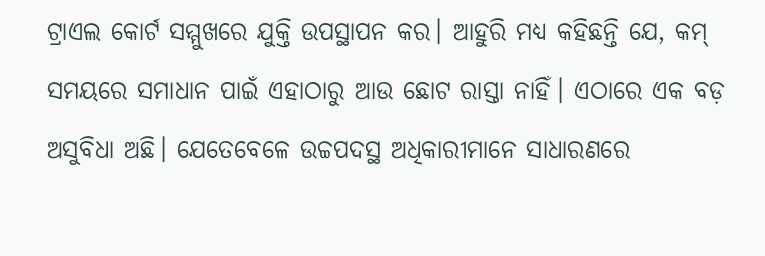ଟ୍ରାଏଲ କୋର୍ଟ ସମ୍ମୁଖରେ ଯୁକ୍ତି ଉପସ୍ଥାପନ କର। ଆହୁରି ମଧ୍ୟ କହିଛନ୍ତି ଯେ, କମ୍ ସମୟରେ ସମାଧାନ ପାଇଁ ଏହାଠାରୁ ଆଉ ଛୋଟ ରାସ୍ତା ନାହିଁ। ଏଠାରେ ଏକ ବଡ଼ ଅସୁବିଧା ଅଛି। ଯେତେବେଳେ ଉଚ୍ଚପଦସ୍ଥ ଅଧିକାରୀମାନେ ସାଧାରଣରେ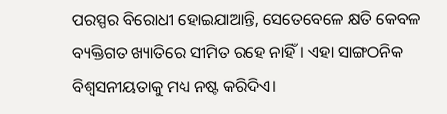ପରସ୍ପର ବିରୋଧୀ ହୋଇଯାଆନ୍ତି, ସେତେବେଳେ କ୍ଷତି କେବଳ ବ୍ୟକ୍ତିଗତ ଖ୍ୟାତିରେ ସୀମିତ ରହେ ନାହିଁ। ଏହା ସାଙ୍ଗଠନିକ ବିଶ୍ୱସନୀୟତାକୁ ମଧ୍ୟ ନଷ୍ଟ କରିଦିଏ।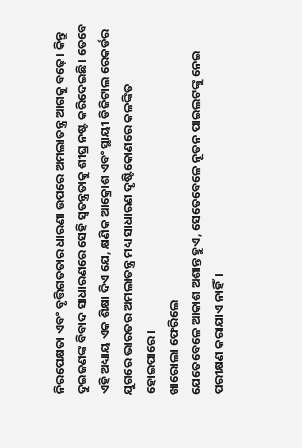ନିରପେକ୍ଷତା ଏବଂ ବୃତ୍ତିଗତତାର ଧାରଣା ଉପରେ ଅମଲାତନ୍ତ୍ର ଆଗକୁ ବଢ଼େ। କିନ୍ତୁ ଦୁଇଜଣଙ୍କ ବିବାଦ ସାଧାରଣରେ ସେହି ସ୍ବତନ୍ତ୍ରତାକୁ ଶୀଘ୍ର ନଷ୍ଟ କରିଦେଇଛି। ତେବେ ଏହି ଅଧ୍ୟାୟ ଏକ ଶିକ୍ଷା ଦିଏ ଯେ, କ୍ଷଣିକ ଆକ୍ରୋଶ ଏବଂ ସ୍ଥାୟୀ ଡିଜିଟାଲ ରେକର୍ଡର ଯୁଗରେ ଭାରତର ଅମଲାତନ୍ତ୍ର ମଧ୍ୟ ସାଧାରଣ ଦୃଷ୍ଟିକୋଣରେ କଳଙ୍କିତ ହୋଇପାରେ।
ଖାରୋଲା ଫେରିଲେ
ଯେତେବେଳେ ଆକାଶ ଅଶାନ୍ତ ହୁଏ, ସେତେବେଳେ ନୂତନ ପାଇଲଟଙ୍କୁ ନେଇ ପରୀକ୍ଷଣ କରାଯାଏ ନାହିଁ।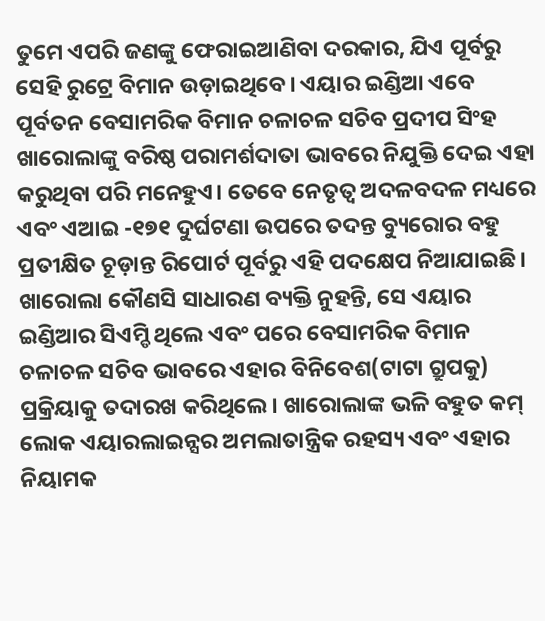ତୁମେ ଏପରି ଜଣଙ୍କୁ ଫେରାଇଆଣିବା ଦରକାର, ଯିଏ ପୂର୍ବରୁ ସେହି ରୁଟ୍ରେ ବିମାନ ଉଡ଼ାଇଥିବେ। ଏୟାର ଇଣ୍ଡିଆ ଏବେ ପୂର୍ବତନ ବେସାମରିକ ବିମାନ ଚଳାଚଳ ସଚିବ ପ୍ରଦୀପ ସିଂହ ଖାରୋଲାଙ୍କୁ ବରିଷ୍ଠ ପରାମର୍ଶଦାତା ଭାବରେ ନିଯୁକ୍ତି ଦେଇ ଏହା କରୁଥିବା ପରି ମନେହୁଏ। ତେବେ ନେତୃତ୍ୱ ଅଦଳବଦଳ ମଧ୍ୟରେ ଏବଂ ଏଆଇ -୧୭୧ ଦୁର୍ଘଟଣା ଉପରେ ତଦନ୍ତ ବ୍ୟୁରୋର ବହୁ ପ୍ରତୀକ୍ଷିତ ଚୂଡ଼ାନ୍ତ ରିପୋର୍ଟ ପୂର୍ବରୁ ଏହି ପଦକ୍ଷେପ ନିଆଯାଇଛି। ଖାରୋଲା କୌଣସି ସାଧାରଣ ବ୍ୟକ୍ତି ନୁହନ୍ତି, ସେ ଏୟାର ଇଣ୍ଡିଆର ସିଏମ୍ଡି ଥିଲେ ଏବଂ ପରେ ବେସାମରିକ ବିମାନ ଚଳାଚଳ ସଚିବ ଭାବରେ ଏହାର ବିନିବେଶ(ଟାଟା ଗ୍ରୁପକୁ) ପ୍ରକ୍ରିୟାକୁ ତଦାରଖ କରିଥିଲେ। ଖାରୋଲାଙ୍କ ଭଳି ବହୁତ କମ୍ ଲୋକ ଏୟାରଲାଇନ୍ସର ଅମଲାତାନ୍ତ୍ରିକ ରହସ୍ୟ ଏବଂ ଏହାର ନିୟାମକ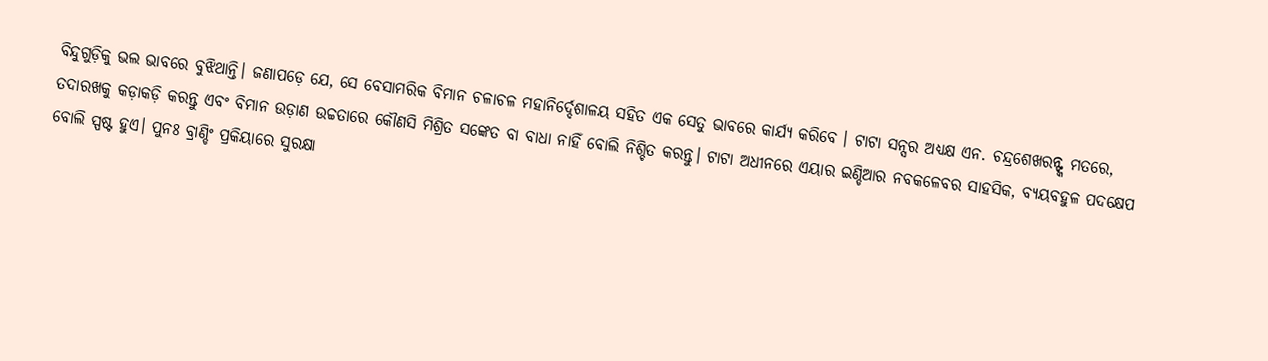ବିନ୍ଦୁଗୁଡ଼ିକୁ ଭଲ ଭାବରେ ବୁଝିଥାନ୍ତି। ଜଣାପଡ଼େ ଯେ, ସେ ବେସାମରିକ ବିମାନ ଚଳାଚଳ ମହାନିର୍ଦ୍ଦେଶାଳୟ ସହିତ ଏକ ସେତୁ ଭାବରେ କାର୍ଯ୍ୟ କରିବେ । ଟାଟା ସନ୍ସର ଅଧ୍ୟକ୍ଷ ଏନ. ଚନ୍ଦ୍ରଶେଖରନ୍ଙ୍କ ମତରେ, ତଦାରଖକୁ କଡ଼ାକଡ଼ି କରନ୍ତୁ ଏବଂ ବିମାନ ଉଡ଼ାଣ ଉଚ୍ଚତାରେ କୌଣସି ମିଶ୍ରିତ ସଙ୍କେତ ବା ବାଧା ନାହିଁ ବୋଲି ନିଶ୍ଚିତ କରନ୍ତୁ। ଟାଟା ଅଧୀନରେ ଏୟାର ଇଣ୍ଡିଆର ନବକଳେବର ସାହସିକ, ବ୍ୟୟବହୁଳ ପଦକ୍ଷେପ ବୋଲି ସ୍ପଷ୍ଟ ହୁଏ। ପୁନଃ ବ୍ରାଣ୍ଡିଂ ପ୍ରକିୟାରେ ସୁରକ୍ଷା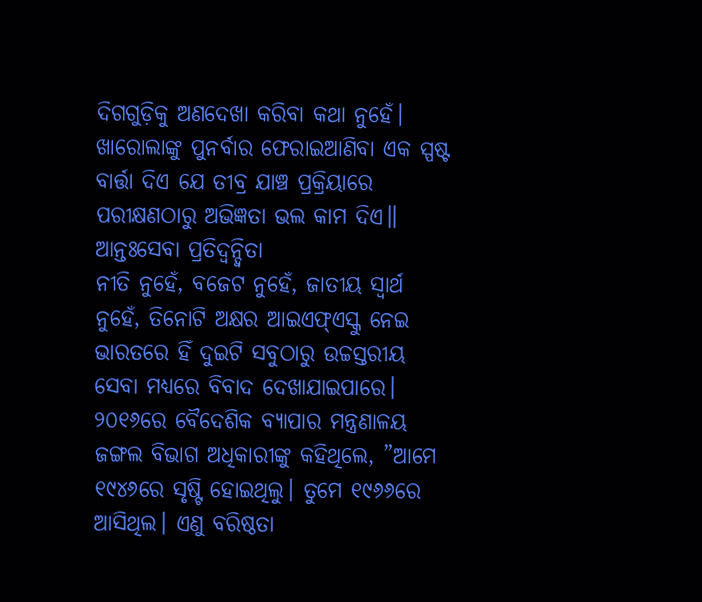ଦିଗଗୁଡ଼ିକୁ ଅଣଦେଖା କରିବା କଥା ନୁହେଁ। ଖାରୋଲାଙ୍କୁ ପୁନର୍ବାର ଫେରାଇଆଣିବା ଏକ ସ୍ପଷ୍ଟ ବାର୍ତ୍ତା ଦିଏ ଯେ ତୀବ୍ର ଯାଞ୍ଚ ପ୍ରକ୍ରିୟାରେ ପରୀକ୍ଷଣଠାରୁ ଅଭିଜ୍ଞତା ଭଲ କାମ ଦିଏ॥
ଆନ୍ତଃସେବା ପ୍ରତିଦ୍ୱନ୍ଦ୍ୱିତା
ନୀତି ନୁହେଁ, ବଜେଟ ନୁହେଁ, ଜାତୀୟ ସ୍ବାର୍ଥ ନୁହେଁ, ତିନୋଟି ଅକ୍ଷର ଆଇଏଫ୍ଏସ୍କୁ ନେଇ ଭାରତରେ ହିଁ ଦୁଇଟି ସବୁଠାରୁ ଉଚ୍ଚସ୍ତରୀୟ ସେବା ମଧ୍ୟରେ ବିବାଦ ଦେଖାଯାଇପାରେ। ୨୦୧୬ରେ ବୈଦେଶିକ ବ୍ୟାପାର ମନ୍ତ୍ରଣାଳୟ ଜଙ୍ଗଲ ବିଭାଗ ଅଧିକାରୀଙ୍କୁ କହିଥିଲେ, ”ଆମେ ୧୯୪୬ରେ ସୃଷ୍ଟି ହୋଇଥିଲୁ। ତୁମେ ୧୯୬୬ରେ ଆସିଥିଲ। ଏଣୁ ବରିଷ୍ଠତା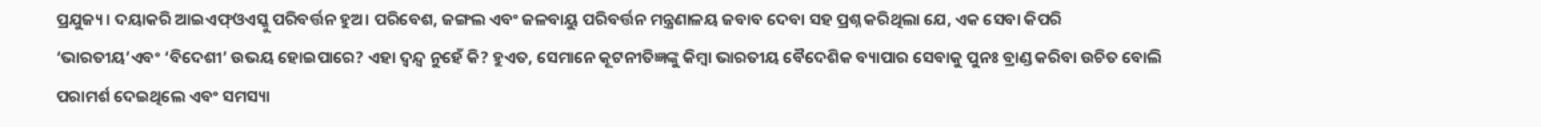ପ୍ରଯୁଜ୍ୟ। ଦୟାକରି ଆଇଏଫ୍ଓଏସ୍କୁ ପରିବର୍ତ୍ତନ ହୁଅ। ପରିବେଶ, ଜଙ୍ଗଲ ଏବଂ ଜଳବାୟୁ ପରିବର୍ତ୍ତନ ମନ୍ତ୍ରଣାଳୟ ଜବାବ ଦେବା ସହ ପ୍ରଶ୍ନ କରିଥିଲା ଯେ, ଏକ ସେବା କିପରି ‘ଭାରତୀୟ’ଏବଂ ‘ବିଦେଶୀ’ ଉଭୟ ହୋଇପାରେ? ଏହା ଦ୍ୱନ୍ଦ୍ୱ ନୁହେଁ କି? ହୁଏତ, ସେମାନେ କୂଟନୀତିଜ୍ଞଙ୍କୁ କିମ୍ବା ଭାରତୀୟ ବୈଦେଶିକ ବ୍ୟାପାର ସେବାକୁ ପୁନଃ ବ୍ରାଣ୍ଡ କରିବା ଉଚିତ ବୋଲି ପରାମର୍ଶ ଦେଇଥିଲେ ଏବଂ ସମସ୍ୟା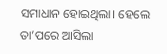ସମାଧାନ ହୋଇଥିଲା। ହେଲେ ତା’ପରେ ଆସିଲା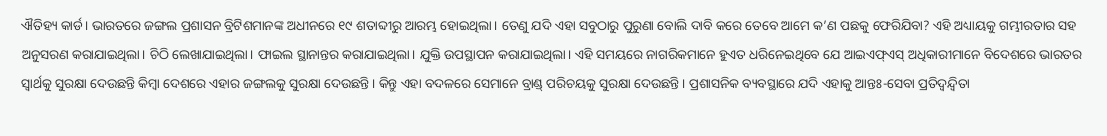ଐତିହ୍ୟ କାର୍ଡ। ଭାରତରେ ଜଙ୍ଗଲ ପ୍ରଶାସନ ବ୍ରିଟିଶମାନଙ୍କ ଅଧୀନରେ ୧୯ ଶତାବ୍ଦୀରୁ ଆରମ୍ଭ ହୋଇଥିଲା। ତେଣୁ ଯଦି ଏହା ସବୁଠାରୁ ପୁରୁଣା ବୋଲି ଦାବି କରେ ତେବେ ଆମେ କ’ଣ ପଛକୁ ଫେରିଯିବା? ଏହି ଅଧ୍ୟାୟକୁ ଗମ୍ଭୀରତାର ସହ ଅନୁସରଣ କରାଯାଇଥିଲା। ଚିଠି ଲେଖାଯାଇଥିଲା। ଫାଇଲ ସ୍ଥାନାନ୍ତର କରାଯାଇଥିଲା। ଯୁକ୍ତି ଉପସ୍ଥାପନ କରାଯାଇଥିଲା। ଏହି ସମୟରେ ନାଗରିକମାନେ ହୁଏତ ଧରିନେଇଥିବେ ଯେ ଆଇଏଫ୍ଏସ୍ ଅଧିକାରୀମାନେ ବିଦେଶରେ ଭାରତର ସ୍ବାର୍ଥକୁ ସୁରକ୍ଷା ଦେଉଛନ୍ତି କିମ୍ବା ଦେଶରେ ଏହାର ଜଙ୍ଗଲକୁ ସୁରକ୍ଷା ଦେଉଛନ୍ତି। କିନ୍ତୁ ଏହା ବଦଳରେ ସେମାନେ ବ୍ରାଣ୍ଡ୍ ପରିଚୟକୁ ସୁରକ୍ଷା ଦେଉଛନ୍ତି। ପ୍ରଶାସନିକ ବ୍ୟବସ୍ଥାରେ ଯଦି ଏହାକୁ ଆନ୍ତଃ-ସେବା ପ୍ରତିଦ୍ୱନ୍ଦ୍ୱିତା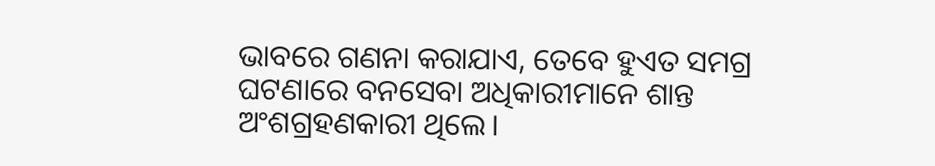ଭାବରେ ଗଣନା କରାଯାଏ, ତେବେ ହୁଏତ ସମଗ୍ର ଘଟଣାରେ ବନସେବା ଅଧିକାରୀମାନେ ଶାନ୍ତ ଅଂଶଗ୍ରହଣକାରୀ ଥିଲେ।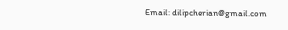Email: dilipcherian@gmail.com